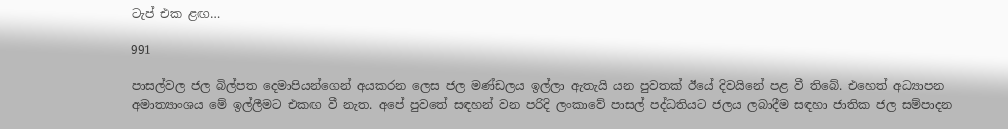ටැප් එක ළඟ…

991

පාසල්වල ජල බිල්පත දෙමාපියන්ගෙන් අයකරන ලෙස ජල මණ්ඩලය ඉල්ලා ඇතැයි යන පුවතක් ඊයේ දිවයිනේ පළ වී තිබේ. එහෙත් අධ්‍යාපන අමාත්‍යාංශය මේ ඉල්ලීමට එකඟ වී නැත. අපේ පුවතේ සඳහන් වන පරිදි ලංකාවේ පාසල් පද්ධතියට ජලය ලබාදීම සඳහා ජාතික ජල සම්පාදන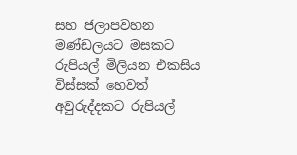සහ ජලාපවහන මණ්ඩලයට මසකට රුපියල් මිලියන එකසිය විස්සක් හෙවත් අවුරුද්දකට රුපියල්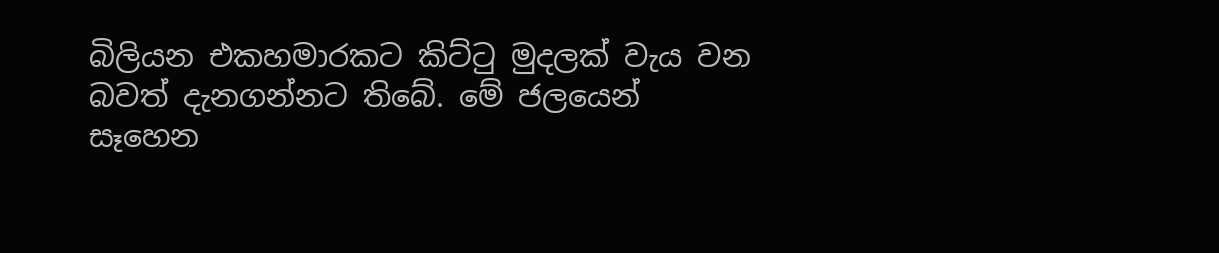බිලියන එකහමාරකට කිට්ටු මුදලක් වැය වන බවත් දැනගන්නට තිබේ. මේ ජලයෙන් සෑහෙන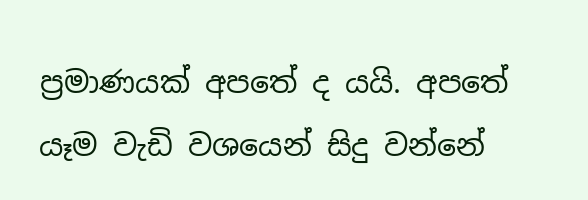ප්‍රමාණයක් අපතේ ද යයි. අපතේ යෑම වැඩි වශයෙන් සිදු වන්නේ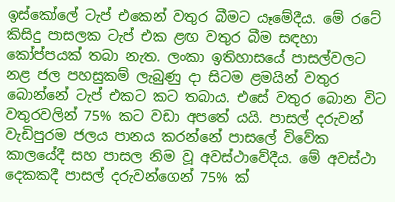ඉස්කෝලේ ටැප් එකෙන් වතුර බීමට යෑමේදීය. මේ රටේ කිසිදු පාසලක ටැප් එක ළඟ වතුර බීම සඳහා කෝප්පයක් තබා නැත. ලංකා ඉතිහාසයේ පාසල්වලට නළ ජල පහසුකම් ලැබුණු දා සිටම ළමයින් වතුර බොන්නේ ටැප් එකට කට තබාය. එසේ වතුර බොන විට වතුරවලින් 75% කට වඩා අපතේ යයි. පාසල් දරුවන් වැඩිපුරම ජලය පානය කරන්නේ පාසලේ විවේක කාලයේදී සහ පාසල නිම වූ අවස්ථාවේදීය. මේ අවස්ථා දෙකකදී පාසල් දරුවන්ගෙන් 75% ක්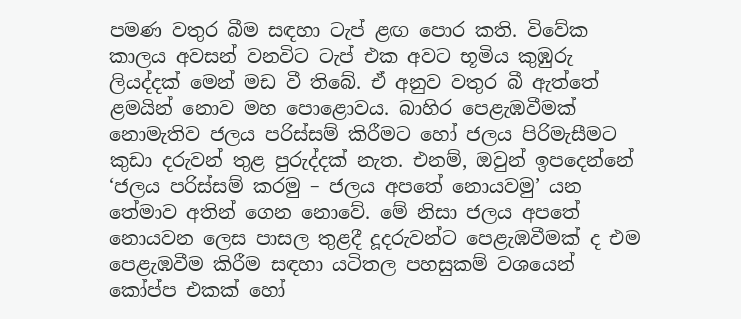පමණ වතුර බීම සඳහා ටැප් ළඟ පොර කති. විවේක කාලය අවසන් වනවිට ටැප් එක අවට භූමිය කුඹුරු ලියද්දක් මෙන් මඩ වී තිබේ. ඒ අනුව වතුර බී ඇත්තේ ළමයින් නොව මහ පොළොවය. බාහිර පෙළැඹවීමක් නොමැතිව ජලය පරිස්සම් කිරීමට හෝ ජලය පිරිමැසීමට කුඩා දරුවන් තුළ පුරුද්දක් නැත. එනම්, ඔවුන් ඉපදෙන්නේ ‘ජලය පරිස්සම් කරමු – ජලය අපතේ නොයවමු’ යන තේමාව අතින් ගෙන නොවේ. මේ නිසා ජලය අපතේ නොයවන ලෙස පාසල තුළදී දූදරුවන්ට පෙළැඹවීමක් ද එම පෙළැඹවීම කිරීම සඳහා යටිතල පහසුකම් වශයෙන් කෝප්ප එකක් හෝ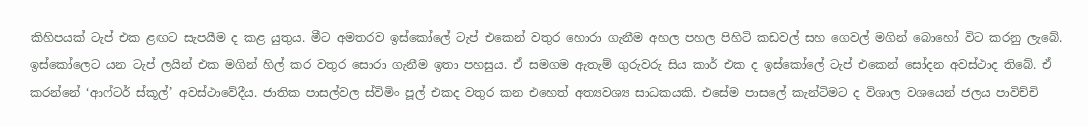කිහිපයක් ටැප් එක ළඟට සැපයීම ද කළ යුතුය. මීට අමතරව ඉස්කෝලේ ටැප් එකෙන් වතුර හොරා ගැනීම අහල පහල පිහිටි කඩවල් සහ ගෙවල් මගින් බොහෝ විට කරනු ලැබේ. ඉස්කෝලෙට යන ටැප් ලයින් එක මගින් හිල් කර වතුර සොරා ගැනීම ඉතා පහසුය. ඒ සමගම ඇතැම් ගුරුවරු සිය කාර් එක ද ඉස්කෝලේ ටැප් එකෙන් සෝදන අවස්ථාද තිබේ. ඒ කරන්නේ ‘ආෆ්ටර් ස්කූල්’ අවස්ථාවේදීය. ජාතික පාසල්වල ස්විමිං පූල් එකද වතුර කන එහෙත් අත්‍යවශ්‍ය සාධකයකි. එසේම පාසලේ කැන්ටිමට ද විශාල වශයෙන් ජලය පාවිච්චි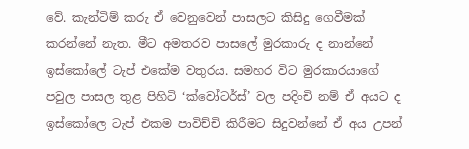වේ. කැන්ටිම් කරු ඒ වෙනුවෙන් පාසලට කිසිදු ගෙවීමක් කරන්නේ නැත. මීට අමතරව පාසලේ මුරකාරු ද නාන්නේ ඉස්කෝලේ ටැප් එකේම වතුරය. සමහර විට මුරකාරයාගේ පවුල පාසල තුළ පිහිටි ‘ක්වෝටර්ස්’ වල පදිංචි නම් ඒ අයට ද ඉස්කෝලෙ ටැප් එකම පාවිච්චි කිරීමට සිදුවන්නේ ඒ අය උපන්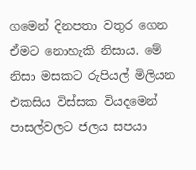ගමෙන් දිනපතා වතුර ගෙන ඒමට නොහැකි නිසාය. මේ නිසා මසකට රුපියල් මිලියන එකසිය විස්සක වියදමෙන් පාසල්වලට ජලය සපයා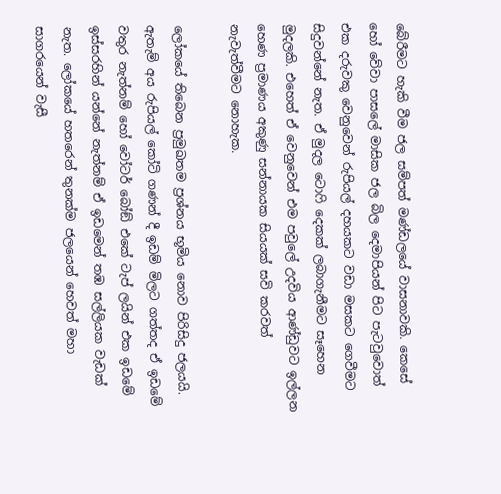බේරීමට හැකි වීම ජල සම්පත් මණ්ඩලයේ වාසනාවකි. කෙසේ හෝ වේවා පාසලේ මාසික ජල බිල දෙමාපියන් පිට පැටවුවොත් එක දරුවකු වෙනුවෙන් රුපියල් දහයකට වඩා මසකට ගෙවීමට සිදුවන්නේ නැත. ඒ මුදල ටොෆි දෙකක් ලබාගැනීමට සෑහෙන මුදලකි. එහෙත් ඒ වෙනුවෙන් එම පවුලේ උදවිය ආණ්ඩුවට ඉල්ලන හෙණ ප්‍රමාණය අකුණු සන්නායක සියයක් සවි කරවත් නැවැත්වීමට නොහැක.

ලෝකයේ තිබෙන ප්‍රමුඛතම ප්‍රශ්නය භූමිය නොව පිරිසිදු ජලයයි. ඇතැම් අය රුපියල් කෝටි ගණන් දී ඉඩම් මිලට ගත්තද ඒ ඉඩමේ වතුර නැත්නම් හෝ වෝටර් බෝඞ් එකේ ටැප් ලයින් එක ඉඩමේ ඉස්සරහින් යන්නේ නැත්නම් ඒ ඉඩමෙන් තඹ සල්ලියක වැඩක් නැත. ලෝකයේ හතරෙන් තුනක්ම ජලයෙන් හෙවත් මහා සාගරයෙන් වැසී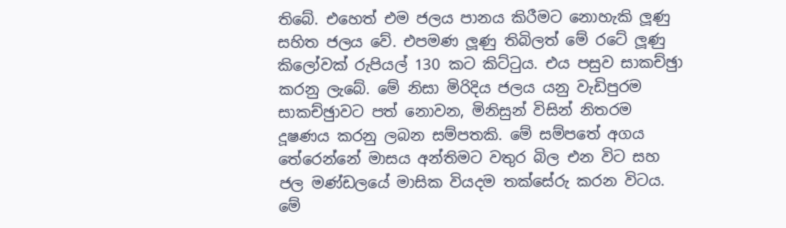තිබේ. එහෙත් එම ජලය පානය කිරීමට නොහැකි ලූණු සහිත ජලය වේ. එපමණ ලූණු තිබිලත් මේ රටේ ලූණු කිලෝවක් රුපියල් 130 කට කිට්ටුය. එය පසුව සාකච්ඡුා කරනු ලැබේ. මේ නිසා මිරිදිය ජලය යනු වැඩිපුරම සාකච්ඡුාවට පත් නොවන, මිනිසුන් විසින් නිතරම දූෂණය කරනු ලබන සම්පතකි. මේ සම්පතේ අගය තේරෙන්නේ මාසය අන්තිමට වතුර බිල එන විට සහ ජල මණ්ඩලයේ මාසික වියදම තක්සේරු කරන විටය. මේ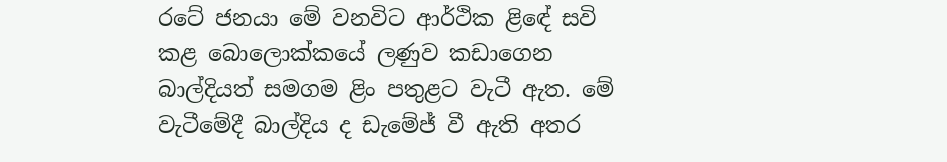රටේ ජනයා මේ වනවිට ආර්ථික ළිඳේ සවි කළ බොලොක්කයේ ලණුව කඩාගෙන බාල්දියත් සමගම ළිං පතුළට වැටී ඇත. මේ වැටීමේදී බාල්දිය ද ඩැමේජ් වී ඇති අතර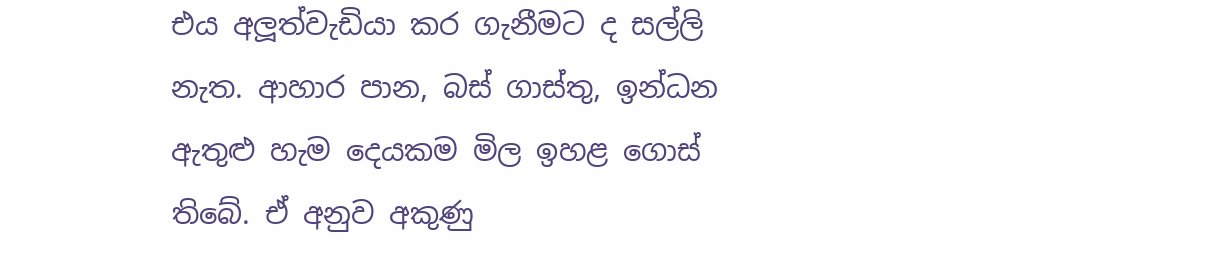එය අලූත්වැඩියා කර ගැනීමට ද සල්ලි නැත. ආහාර පාන, බස් ගාස්තු, ඉන්ධන ඇතුළු හැම දෙයකම මිල ඉහළ ගොස් තිබේ. ඒ අනුව අකුණු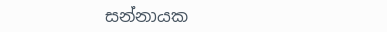සන්නායක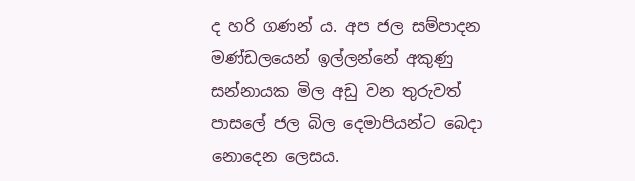ද හරි ගණන් ය. අප ජල සම්පාදන මණ්ඩලයෙන් ඉල්ලන්නේ අකුණු සන්නායක මිල අඩු වන තුරුවත් පාසලේ ජල බිල දෙමාපියන්ට බෙදා නොදෙන ලෙසය.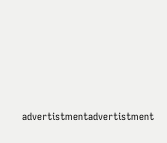advertistmentadvertistment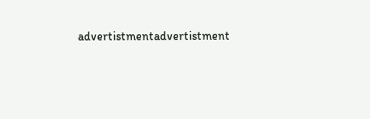advertistmentadvertistment